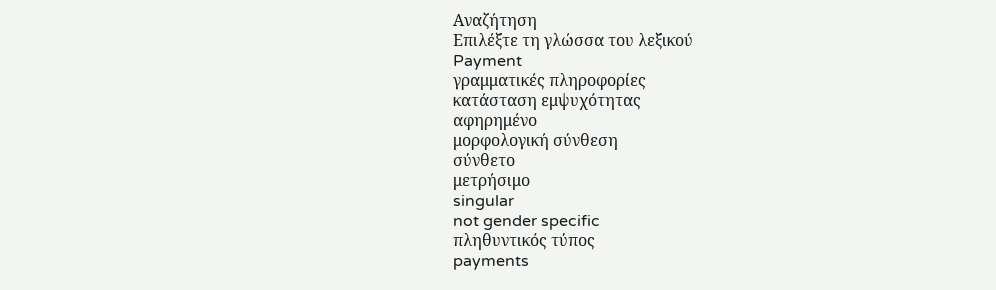Αναζήτηση
Επιλέξτε τη γλώσσα του λεξικού
Payment
γραμματικές πληροφορίες
κατάσταση εμψυχότητας
αφηρημένο
μορφολογική σύνθεση
σύνθετο
μετρήσιμο
singular
not gender specific
πληθυντικός τύπος
payments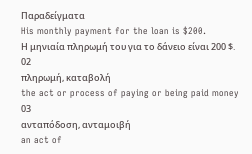Παραδείγματα
His monthly payment for the loan is $200.
Η μηνιαία πληρωμή του για το δάνειο είναι 200 $.
02
πληρωμή, καταβολή
the act or process of paying or being paid money
03
ανταπόδοση, ανταμοιβή
an act of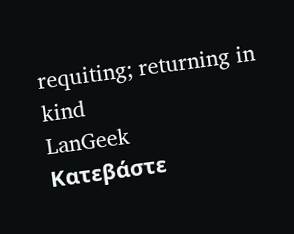requiting; returning in kind
LanGeek
Κατεβάστε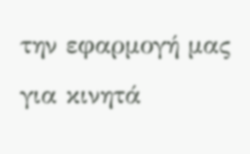την εφαρμογή μας για κινητά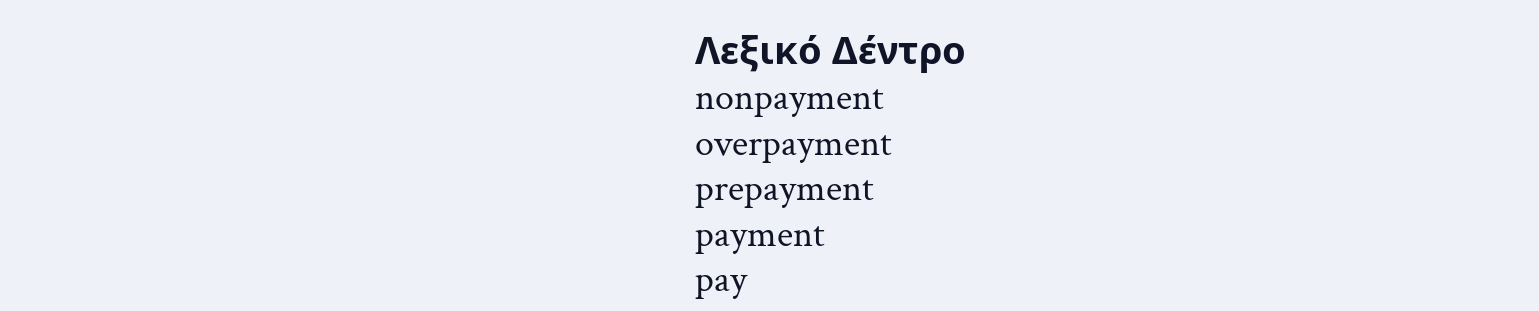Λεξικό Δέντρο
nonpayment
overpayment
prepayment
payment
pay